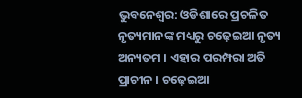ଭୁବନେଶ୍ୱର: ଓଡିଶାରେ ପ୍ରଚଳିତ ନୃତ୍ୟମାନଙ୍କ ମଧ୍ୟରୁ ଚଢ଼େଇଆ ନୃତ୍ୟ ଅନ୍ୟତମ । ଏହାର ପରମ୍ପରା ଅତି ପ୍ରାଚୀନ । ଚଢ଼େଇଆ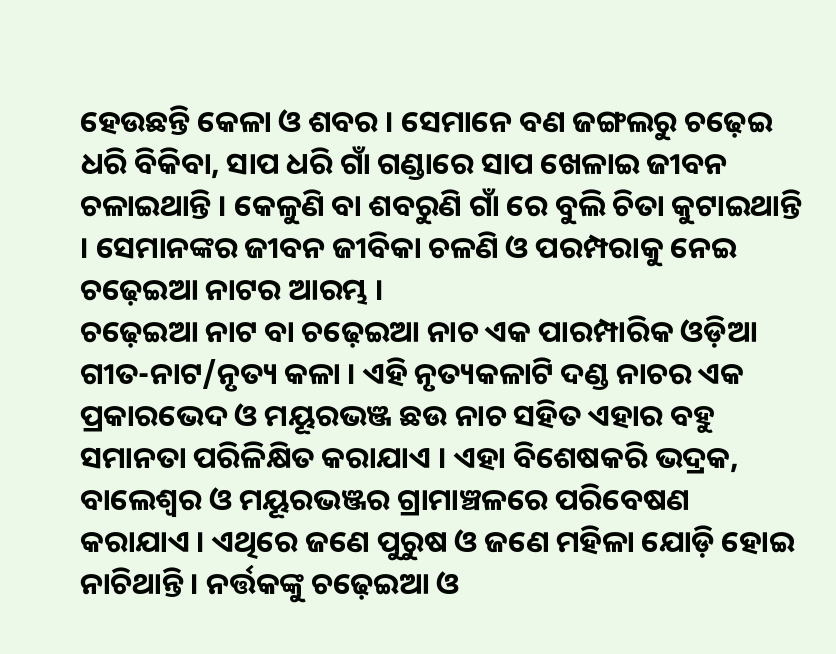ହେଉଛନ୍ତି କେଳା ଓ ଶବର । ସେମାନେ ବଣ ଜଙ୍ଗଲରୁ ଚଢ଼େଇ ଧରି ବିକିବା, ସାପ ଧରି ଗାଁ ଗଣ୍ଡାରେ ସାପ ଖେଳାଇ ଜୀବନ ଚଳାଇଥାନ୍ତି । କେଳୁଣି ବା ଶବରୁଣି ଗାଁ ରେ ବୁଲି ଚିତା କୁଟାଇଥାନ୍ତି । ସେମାନଙ୍କର ଜୀବନ ଜୀବିକା ଚଳଣି ଓ ପରମ୍ପରାକୁ ନେଇ ଚଢ଼େଇଆ ନାଟର ଆରମ୍ଭ ।
ଚଢ଼େଇଆ ନାଟ ବା ଚଢ଼େଇଆ ନାଚ ଏକ ପାରମ୍ପାରିକ ଓଡ଼ିଆ ଗୀତ-ନାଟ/ନୃତ୍ୟ କଳା । ଏହି ନୃତ୍ୟକଳାଟି ଦଣ୍ଡ ନାଚର ଏକ ପ୍ରକାରଭେଦ ଓ ମୟୂରଭଞ୍ଜ ଛଉ ନାଚ ସହିତ ଏହାର ବହୁ ସମାନତା ପରିଳିକ୍ଷିତ କରାଯାଏ । ଏହା ବିଶେଷକରି ଭଦ୍ରକ, ବାଲେଶ୍ଵର ଓ ମୟୂରଭଞ୍ଜର ଗ୍ରାମାଞ୍ଚଳରେ ପରିବେଷଣ କରାଯାଏ । ଏଥିରେ ଜଣେ ପୁରୁଷ ଓ ଜଣେ ମହିଳା ଯୋଡ଼ି ହୋଇ ନାଚିଥାନ୍ତି । ନର୍ତ୍ତକଙ୍କୁ ଚଢ଼େଇଆ ଓ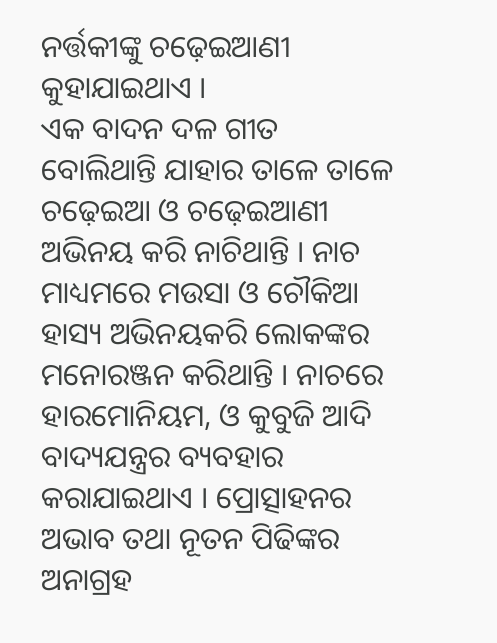ନର୍ତ୍ତକୀଙ୍କୁ ଚଢ଼େଇଆଣୀ କୁହାଯାଇଥାଏ ।
ଏକ ବାଦନ ଦଳ ଗୀତ ବୋଲିଥାନ୍ତି ଯାହାର ତାଳେ ତାଳେ ଚଢ଼େଇଆ ଓ ଚଢ଼େଇଆଣୀ ଅଭିନୟ କରି ନାଚିଥାନ୍ତି । ନାଚ ମାଧ୍ୟମରେ ମଉସା ଓ ଚୌକିଆ ହାସ୍ୟ ଅଭିନୟକରି ଲୋକଙ୍କର ମନୋରଞ୍ଜନ କରିଥାନ୍ତି । ନାଚରେ ହାରମୋନିୟମ, ଓ କୁବୁଜି ଆଦି ବାଦ୍ୟଯନ୍ତ୍ରର ବ୍ୟବହାର କରାଯାଇଥାଏ । ପ୍ରୋତ୍ସାହନର ଅଭାବ ତଥା ନୂତନ ପିଢିଙ୍କର ଅନାଗ୍ରହ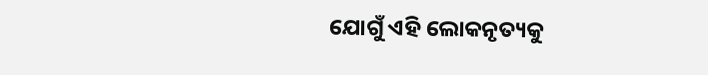ଯୋଗୁଁ ଏହି ଲୋକନୃତ୍ୟକୁ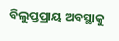ବିଲୁପ୍ତପ୍ରାୟ ଅବସ୍ଥାକୁ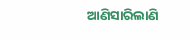ଆଣିସାରିଲାଣି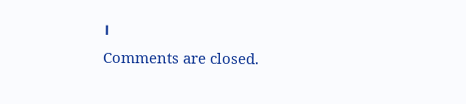।
Comments are closed.